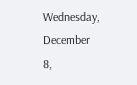Wednesday, December 8,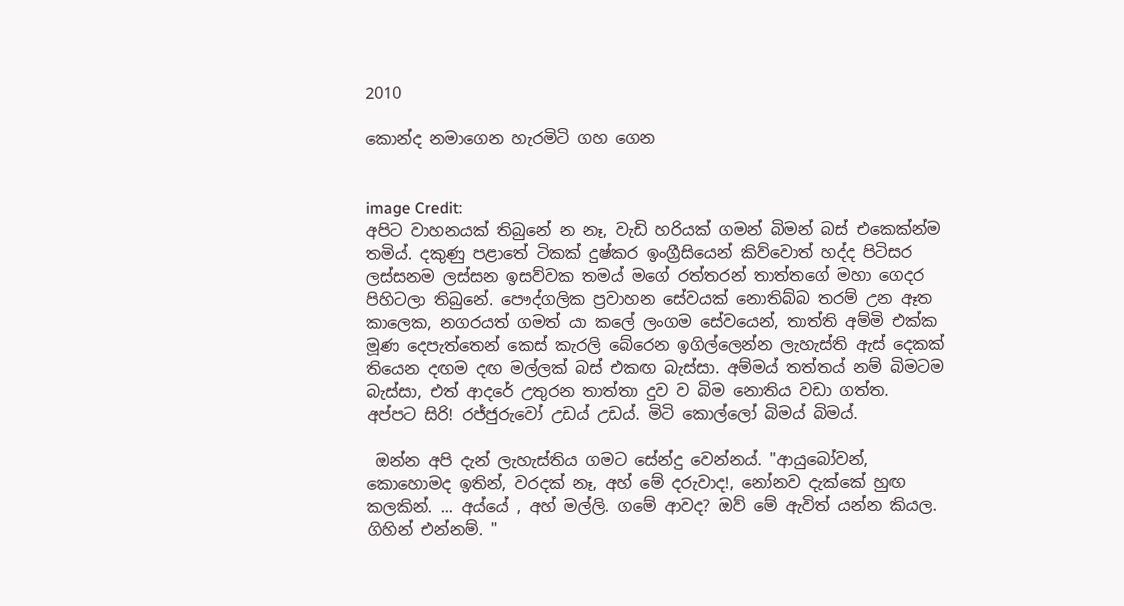2010

කොන්ද නමාගෙන හැරමිටි ගහ ගෙන


image Credit:
අපිට වාහනයක් තිබුනේ න නෑ, වැඩි හරියක් ගමන් බිමන් බස් එකෙක්න්ම තමිය්. දකුණු පළාතේ ටිකක් දුෂ්කර ඉංග්‍රීසියෙන් කිව්වොත් හද්ද පිටිසර ලස්සනම ලස්සන ඉසව්වක තමය් මගේ රත්තරන් තාත්තගේ මහා ගෙදර පිහිටලා තිබුනේ. පෞද්ගලික ප්‍රවාහන සේවයක් නොතිබ්බ තරම් උන ඈත කාලෙක, නගරයත් ගමත් යා කලේ ලංගම සේවයෙන්, තාත්ති අම්මි එක්ක මූණ දෙපැත්තෙන් කෙස් කැරලි බේරෙන ඉගිල්ලෙන්න ලැහැස්ති ඇස් දෙකක් තියෙන දඟම දඟ මල්ලක් බස් එකඟ බැස්සා. අම්මය් තත්තය් නම් බිමටම බැස්සා, එත් ආදරේ උතුරන තාත්තා දුව ව බිම නොතිය වඩා ගත්ත.
අප්පට සිරි! රජ්ජුරුවෝ උඩය් උඩය්. මිටි කොල්ලෝ බිමය් බිමය්.

 ඔන්න අපි දැන් ලැහැස්තිය ගමට සේන්දු වෙන්නය්. "ආයුබෝවන්, කොහොමද ඉතින්, වරදක් නෑ, අහ් මේ දරුවාද!, නෝනව දැක්කේ හුඟ කලකින්. ... අය්යේ , අහ් මල්ලි. ගමේ ආවද? ඔව් මේ ඇවිත් යන්න කියල. ගිහින් එන්නම්. "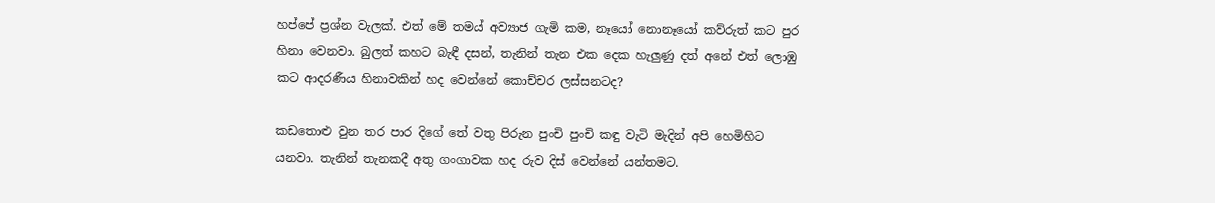හප්පේ ප්‍රශ්න වැලක්. එත් මේ තමය් අව්‍යාජ ගැමි කම, නෑයෝ නොනෑයෝ කව්රුත් කට පුර හිනා වෙනවා. බුලත් කහට බැඳී දසන්, තැනින් තැන එක දෙක හැලුණු දත් අනේ එත් ලොඹු කට ආදරණීය හිනාවකින් හද වෙන්නේ කොච්චර ලස්සනටද?

කඩතොළු වුන තර පාර දිගේ තේ වතු පිරුන පුංචි පුංචි කඳු වැටි මැදින් අපි හෙමිහිට යනවා. තැනින් තැනකදී අතු ගංගාවක හද රුව දිස් වෙන්නේ යන්තමට.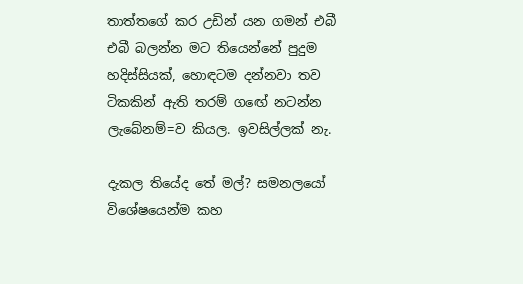තාත්තගේ කර උඩින් යන ගමන් එබී එබී බලන්න මට තියෙන්නේ පුදුම හදිස්සියක්, හොඳටම දන්නවා තව ටිකකින් ඇති තරම් ගඟේ නටන්න ලැබේනම්=ව කියල. ඉවසිල්ලක් නැ.

දැකල තියේද තේ මල්? සමනලයෝ විශේෂයෙන්ම කහ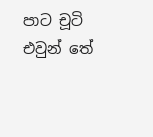පාට චූටි එවුන් තේ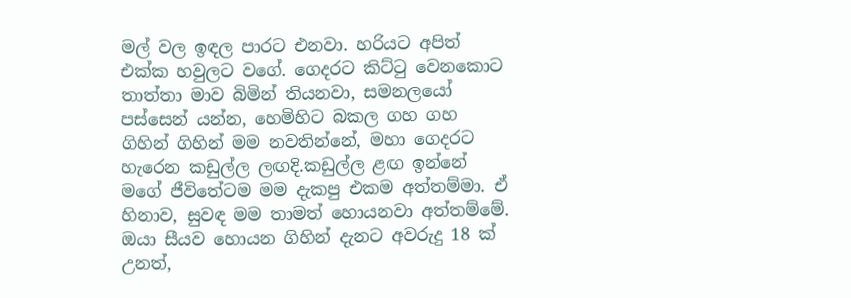මල් වල ඉඳල පාරට එනවා. හරියට අපිත් එක්ක හවුලට වගේ. ගෙදරට කිට්ටු වෙනකොට තාත්තා මාව බිමින් තියනවා, සමනලයෝ පස්සෙන් යන්න, හෙමිහිට බකල ගහ ගහ ගිහින් ගිහින් මම නවතින්නේ, මහා ගෙදරට හැරෙන කඩුල්ල ලඟදි.කඩුල්ල ළඟ ඉන්නේ මගේ ජීවිතේටම මම දැකපු එකම අත්තම්මා. ඒ හිනාව, සුවඳ මම තාමත් හොයනවා අත්තම්මේ. ඔයා සීයව හොයන ගිහින් දැනට අවරුදු 18 ක් උනත්,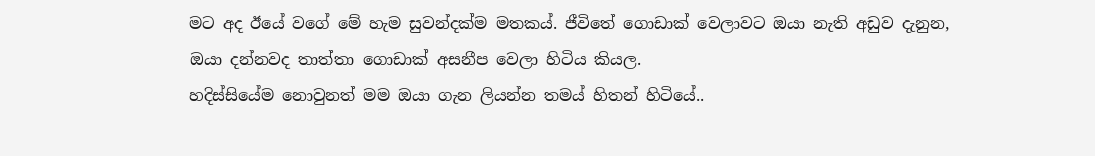මට අද ඊයේ වගේ මේ හැම සුවන්දක්ම මතකය්. ජීවිතේ ගොඩාක් වෙලාවට ඔයා නැති අඩුව දැනුන, ඔයා දන්නවද තාත්තා ගොඩාක් අසනීප වෙලා හිටිය කියල.
හදිස්සියේම නොවුනත් මම ඔයා ගැන ලියන්න තමය් හිතන් හිටියේ..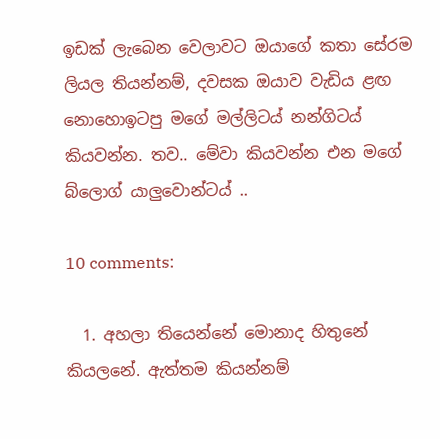ඉඩක් ලැබෙන වෙලාවට ඔයාගේ කතා සේරම ලියල තියන්නම්, දවසක ඔයාව වැඩිය ළඟ නොහොඉටපු මගේ මල්ලිටය් නන්ගිටය් කියවන්න. තව.. මේවා කියවන්න එන මගේ බ්ලොග් යාලුවොන්ටය් ..

10 comments:

  1. අහලා තියෙන්නේ මොනාද හිතුනේ කියලනේ. ඇත්තම කියන්නම්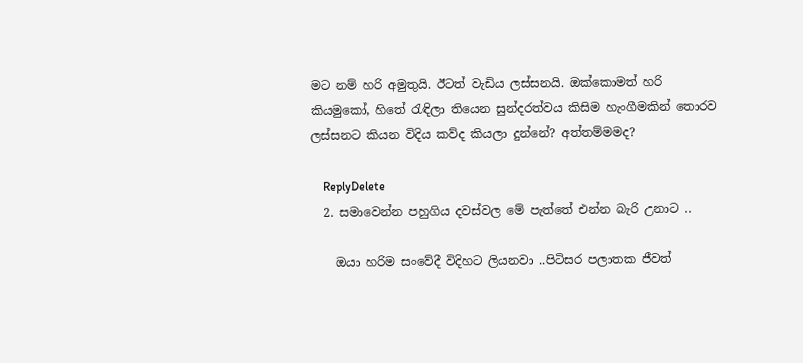මට නම් හරි අමුතුයි. ඊටත් වැඩිය ලස්සනයි. ඔක්කොමත් හරි කියමුකෝ, හිතේ රැඳිලා තියෙන සුන්දරත්වය කිසිම හැංගීමකින් තොරව ලස්සනට කියන විදිය කව්ද කියලා දුන්නේ? අත්තම්මමද?

    ReplyDelete
  2. සමාවෙන්න පහුගිය දවස්වල මේ පැත්තේ එන්න බැරි උනාට ..

    ඔයා හරිම සංවේදී විදිහට ලියනවා ..පිටිසර පලාතක ජීවත්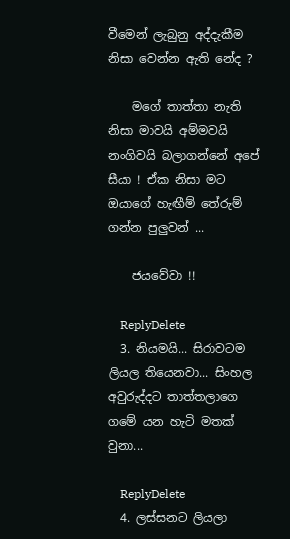වීමෙන් ලැබුනු අද්දැකීම නිසා වෙන්න ඇති නේද ?

    මගේ තාත්තා නැති නිසා මාවයි අම්මවයි නංගිවයි බලාගන්නේ අපේ සීයා ! ඒක නිසා මට ඔයාගේ හැඟීම් තේරුම් ගන්න පුලුවන් ...

    ජයවේවා !!

    ReplyDelete
  3. නියමයි... සිරාවටම ලියල තියෙනවා... සිංහල අවුරුද්දට තාත්තලාගෙ ගමේ යන හැටි මතක් වුනා...

    ReplyDelete
  4. ලස්සනට ලියලා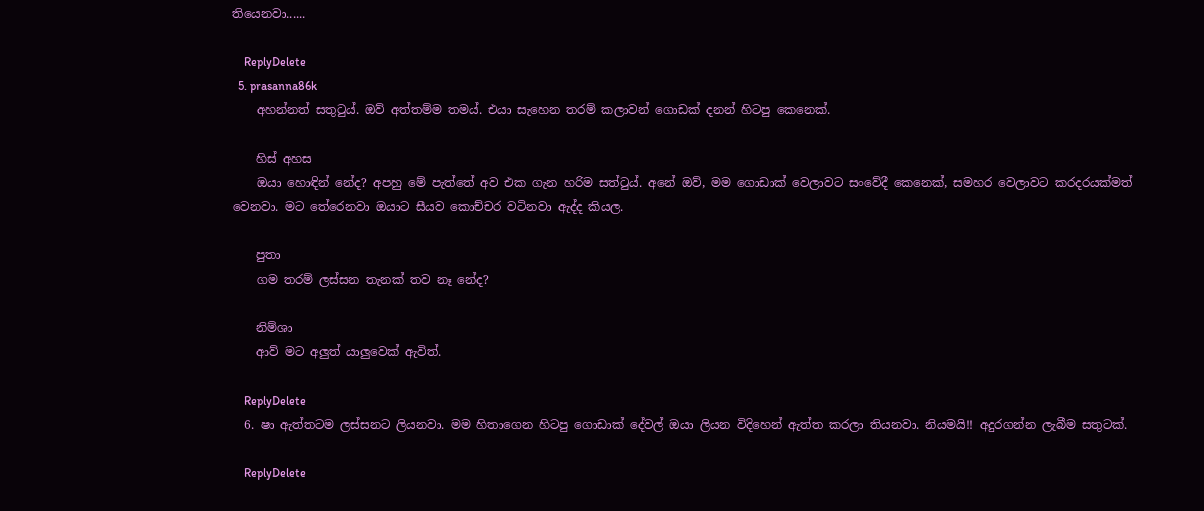තියෙනවා......

    ReplyDelete
  5. prasanna86k
    අහන්නත් සතුටුය්. ඔව් අත්තම්ම තමය්. එයා සැහෙන තරම් කලාවන් ගොඩක් දනන් හිටපු කෙනෙක්.

    හිස් අහස
    ඔයා හොඳින් නේද? අපහු මේ පැත්තේ අව එක ගැන හරිම සත්ටුය්. අනේ ඔව්, මම ගොඩාක් වෙලාවට සංවේදී කෙනෙක්, සමහර වෙලාවට කරදරයක්මත් වෙනවා. මට තේරෙනවා ඔයාට සීයව කොච්චර වටිනවා ඇද්ද කියල.

    පුතා
    ගම තරම් ලස්සන තැනක් තව නෑ නේද?

    නිම්ශා
    ආව් මට අලුත් යාලුවෙක් ඇවිත්.

    ReplyDelete
  6. ෂා ඇත්තටම ලස්සනට ලියනවා. මම හිතාගෙන හිටපු ගොඩාක් දේවල් ඔයා ලියන විදිහෙන් ඇත්ත කරලා තියනවා. නියමයි!! අදුරගන්න ලැබීම සතුටක්.

    ReplyDelete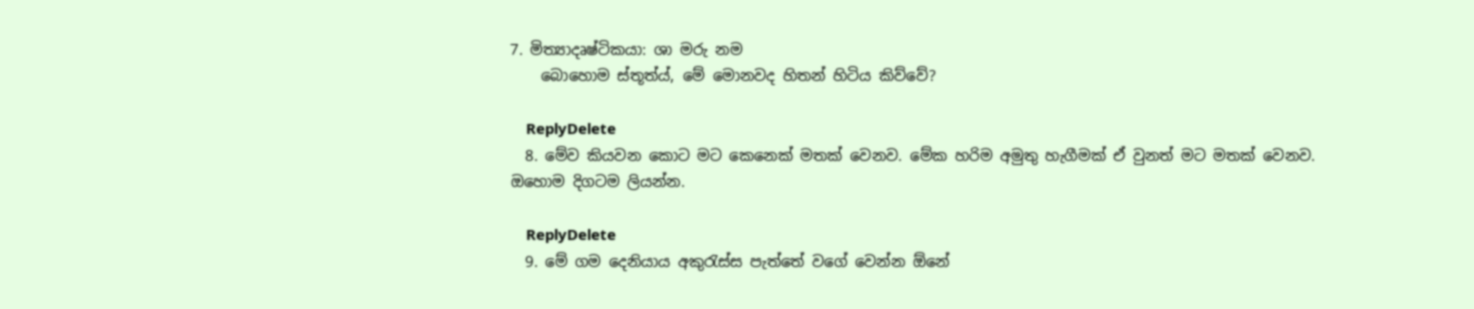7. මිත්‍යාදෘෂ්ටිකයා: ශා මරු නම
    බොහොම ස්තූත්ය්, මේ මොනවද හිතන් හිටිය කිව්වේ?

    ReplyDelete
  8. මේව කියවන කොට මට කෙනෙක් මතක් වෙනව. මේක හරිම අමුතු හැගීමක් ඒ වුනත් මට මතක් වෙනව. ඔහොම දිගටම ලියන්න.

    ReplyDelete
  9. මේ ගම දෙනියාය අකුරැස්ස පැත්තේ වගේ වෙන්න ඕනේ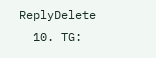ReplyDelete
  10. TG: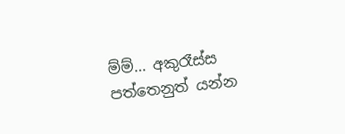ම්ම්... අකුරෑස්ස පත්තෙනුත් යන්න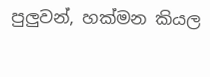පුලුවන්, හක්මන කියල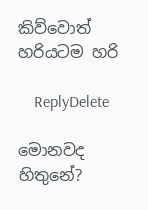කිව්වොත් හරියටම හරි

    ReplyDelete

මොනවද හිතුනේ?